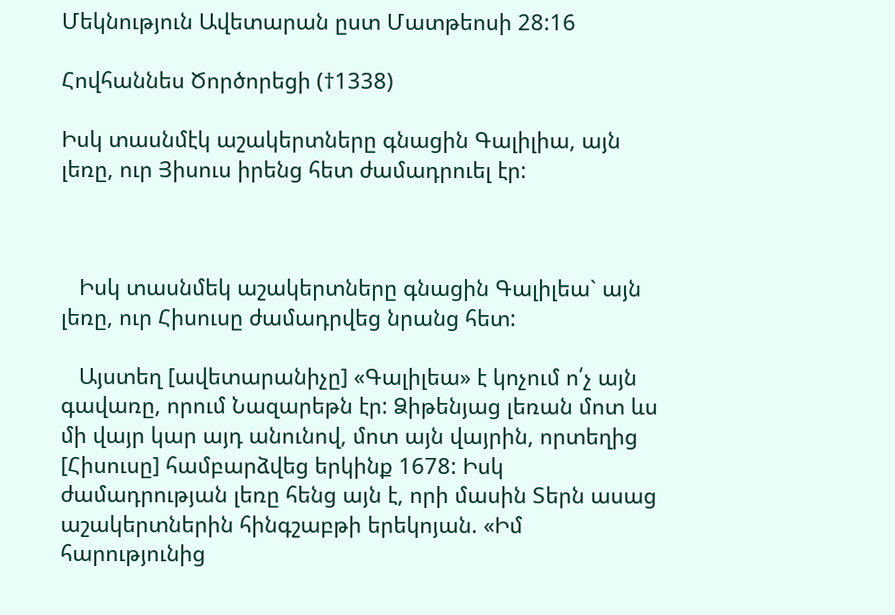Մեկնություն Ավետարան ըստ Մատթեոսի 28:16

Հովհաննես Ծործորեցի (†1338)

Իսկ տասնմէկ աշակերտները գնացին Գալիլիա, այն լեռը, ուր Յիսուս իրենց հետ ժամադրուել էր:



   Իսկ տասնմեկ աշակերտները գնացին Գալիլեա` այն լեռը, ուր Հիսուսը ժամադրվեց նրանց հետ:

   Այստեղ [ավետարանիչը] «Գալիլեա» է կոչում ո՛չ այն գավառը, որում Նազարեթն էր: Ձիթենյաց լեռան մոտ ևս մի վայր կար այդ անունով, մոտ այն վայրին, որտեղից [Հիսուսը] համբարձվեց երկինք 1678: Իսկ ժամադրության լեռը հենց այն է, որի մասին Տերն ասաց աշակերտներին հինգշաբթի երեկոյան. «Իմ հարությունից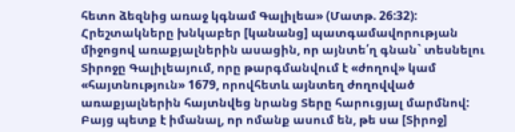հետո ձեզնից առաջ կգնամ Գալիլեա» (Մատթ. 26:32): Հրեշտակները խնկաբեր [կանանց] պատգամավորության միջոցով առաքյալներին ասացին, որ այնտե՛ղ գնան` տեսնելու Տիրոջը Գալիլեայում, որը թարգմանվում է «ժողով» կամ «հայտնություն» 1679, որովհետև այնտեղ ժողովված առաքյալներին հայտնվեց նրանց Տերը հարուցյալ մարմնով: Բայց պետք է իմանալ, որ ոմանք ասում են, թե սա [Տիրոջ]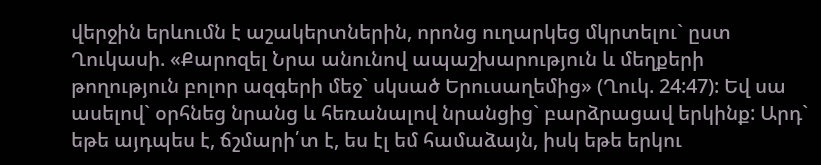վերջին երևումն է աշակերտներին, որոնց ուղարկեց մկրտելու` ըստ Ղուկասի. «Քարոզել Նրա անունով ապաշխարություն և մեղքերի թողություն բոլոր ազգերի մեջ` սկսած Երուսաղեմից» (Ղուկ. 24:47): Եվ սա ասելով` օրհնեց նրանց և հեռանալով նրանցից` բարձրացավ երկինք: Արդ` եթե այդպես է, ճշմարի՛տ է, ես էլ եմ համաձայն, իսկ եթե երկու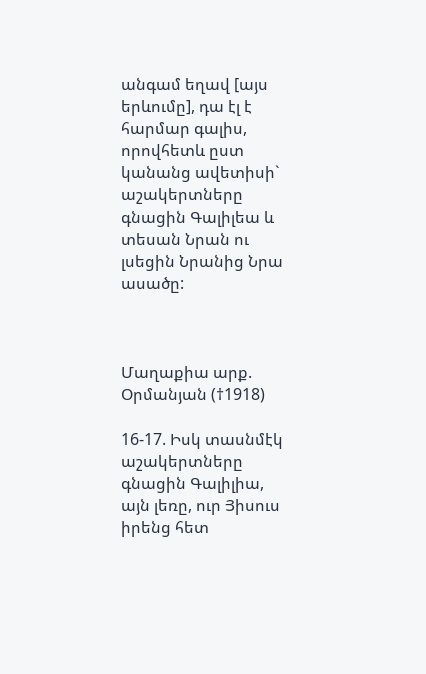անգամ եղավ [այս երևումը], դա էլ է հարմար գալիս, որովհետև ըստ կանանց ավետիսի` աշակերտները գնացին Գալիլեա և տեսան Նրան ու լսեցին Նրանից Նրա ասածը:



Մաղաքիա արք. Օրմանյան (†1918)

16-17. Իսկ տասնմէկ աշակերտները գնացին Գալիլիա, այն լեռը, ուր Յիսուս իրենց հետ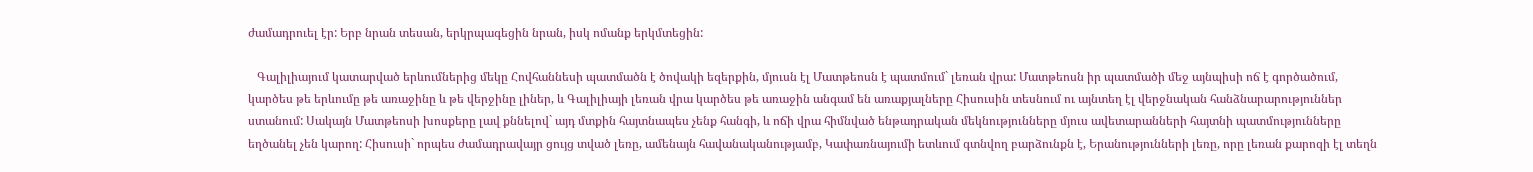ժամադրուել էր: Երբ նրան տեսան, երկրպագեցին նրան, իսկ ոմանք երկմտեցին:

   Գալիլիայում կատարված երևումներից մեկը Հովհաննեսի պատմածն է ծովակի եզերքին, մյուսն էլ Մատթեոսն է պատմում` լեռան վրա: Մատթեոսն իր պատմածի մեջ այնպիսի ոճ է գործածում, կարծես թե երևումը թե առաջինը և թե վերջինը լիներ, և Գալիլիայի լեռան վրա կարծես թե առաջին անգամ են առաքյալները Հիսուսին տեսնում ու այնտեղ էլ վերջնական հանձնարարություններ ստանում: Սակայն Մատթեոսի խոսքերը լավ քննելով` այդ մտքին հայտնապես չենք հանգի, և ոճի վրա հիմնված ենթադրական մեկնությունները մյուս ավետարանների հայտնի պատմությունները եղծանել չեն կարող: Հիսուսի` որպես ժամադրավայր ցույց տված լեռը, ամենայն հավանականությամբ, Կափառնայումի ետևում գտնվող բարձունքն է, Երանությունների լեռը, որը լեռան քարոզի էլ տեղն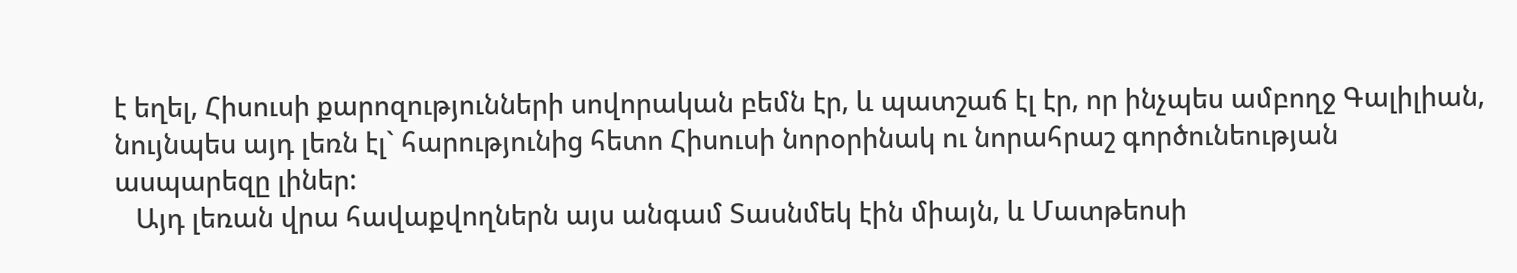է եղել, Հիսուսի քարոզությունների սովորական բեմն էր, և պատշաճ էլ էր, որ ինչպես ամբողջ Գալիլիան, նույնպես այդ լեռն էլ` հարությունից հետո Հիսուսի նորօրինակ ու նորահրաշ գործունեության ասպարեզը լիներ:
   Այդ լեռան վրա հավաքվողներն այս անգամ Տասնմեկ էին միայն, և Մատթեոսի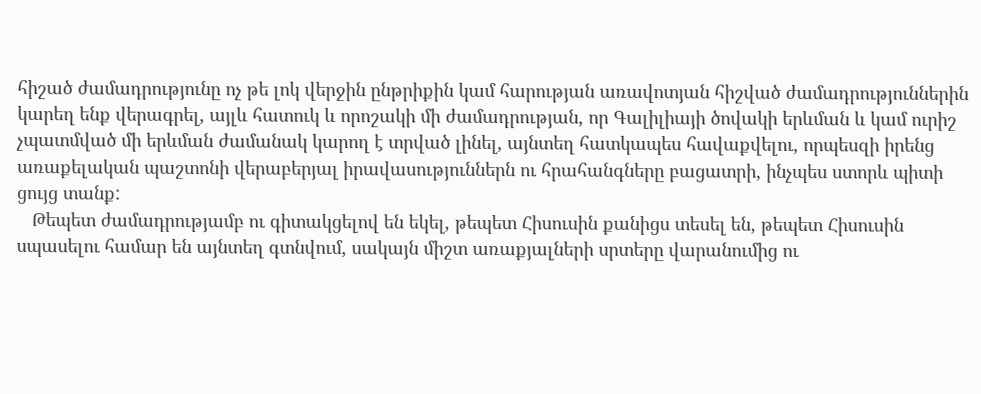հիշած ժամադրությունը ոչ թե լոկ վերջին ընթրիքին կամ հարության առավոտյան հիշված ժամադրություններին կարեղ ենք վերագրել, այլև հատուկ և որոշակի մի ժամադրության, որ Գալիլիայի ծովակի երևման և կամ ուրիշ չպատմված մի երևման ժամանակ կարող է տրված լինել, այնտեղ հատկապես հավաքվելու, որպեսզի իրենց առաքելական պաշտոնի վերաբերյալ իրավասություններն ու հրահանգները բացատրի, ինչպես ստորև պիտի ցույց տանք:
   Թեպետ ժամադրությամբ ու գիտակցելով են եկել, թեպետ Հիսուսին քանիցս տեսել են, թեպետ Հիսուսին սպասելու համար են այնտեղ գտնվում, սակայն միշտ առաքյալների սրտերը վարանումից ու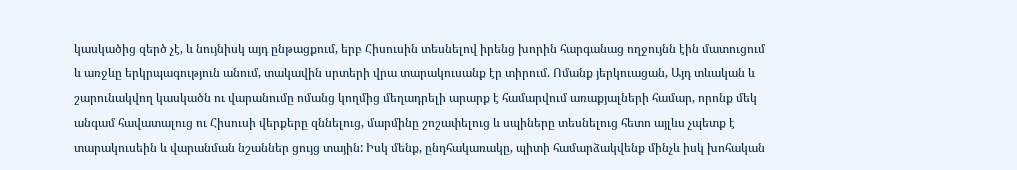կասկածից զերծ չէ, և նույնիսկ այդ ընթացքում, երբ Հիսուսին տեսնելով իրենց խորին հարգանաց ողջույնն էին մատուցում և առջևը երկրպագություն անում, տակավին սրտերի վրա տարակուսանք էր տիրում. Ոմանք յերկուացան, Այդ տևական և շարունակվող կասկածն ու վարանումը ոմանց կողմից մեղադրելի արարք է համարվում առաքյալների համար, որոնք մեկ անգամ հավատալուց ու Հիսուսի վերքերը զննելուց, մարմինը շոշափելուց և սպիները տեսնելուց հետո այլևս չպետք է տարակուսեին և վարանման նշաններ ցույց տային: Իսկ մենք, ընդհակառակը, պիտի համարձակվենք մինչև իսկ խոհական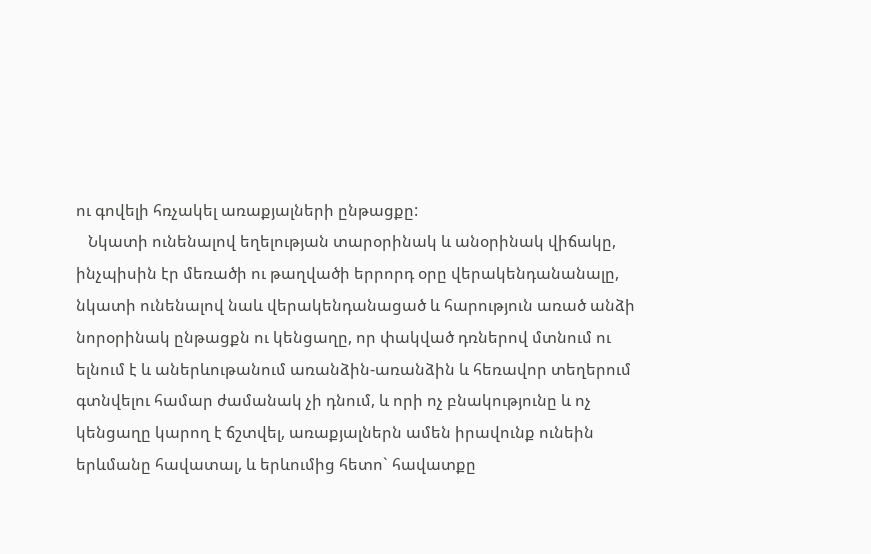ու գովելի հռչակել առաքյալների ընթացքը:
   Նկատի ունենալով եղելության տարօրինակ և անօրինակ վիճակը, ինչպիսին էր մեռածի ու թաղվածի երրորդ օրը վերակենդանանալը, նկատի ունենալով նաև վերակենդանացած և հարություն առած անձի նորօրինակ ընթացքն ու կենցաղը, որ փակված դռներով մտնում ու ելնում է և աներևութանում առանձին-առանձին և հեռավոր տեղերում գտնվելու համար ժամանակ չի դնում, և որի ոչ բնակությունը և ոչ կենցաղը կարող է ճշտվել, առաքյալներն ամեն իրավունք ունեին երևմանը հավատալ, և երևումից հետո` հավատքը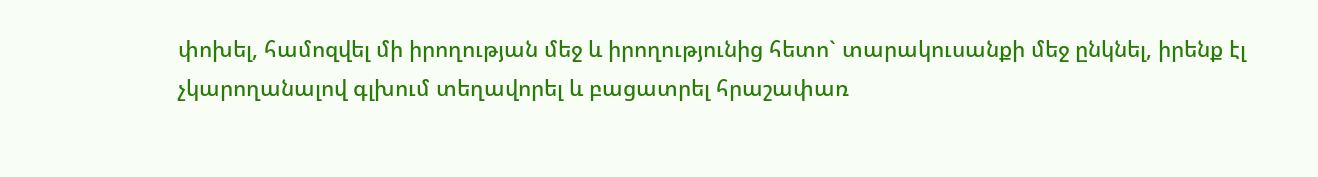փոխել, համոզվել մի իրողության մեջ և իրողությունից հետո` տարակուսանքի մեջ ընկնել, իրենք էլ չկարողանալով գլխում տեղավորել և բացատրել հրաշափառ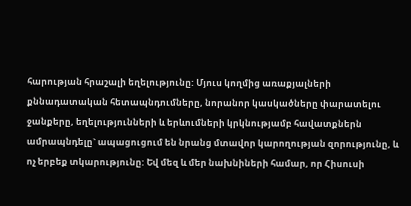հարության հրաշալի եղելությունը: Մյուս կողմից առաքյալների քննադատական հետապնդումները, նորանոր կասկածները փարատելու ջանքերը, եղելությունների և երևումների կրկնությամբ հավատքներն ամրապնդելը` ապացուցում են նրանց մտավոր կարողության զորությունը, և ոչ երբեք տկարությունը: Եվ մեզ և մեր նախնիների համար, որ Հիսուսի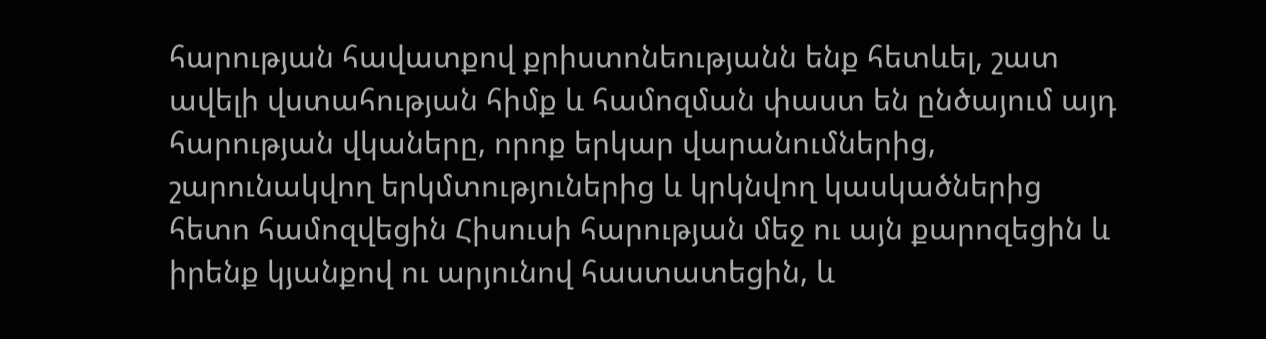հարության հավատքով քրիստոնեությանն ենք հետևել, շատ ավելի վստահության հիմք և համոզման փաստ են ընծայում այդ հարության վկաները, որոք երկար վարանումներից, շարունակվող երկմտություներից և կրկնվող կասկածներից հետո համոզվեցին Հիսուսի հարության մեջ ու այն քարոզեցին և իրենք կյանքով ու արյունով հաստատեցին, և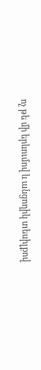ոչ թե մի երևումով և անցողիկ տեսիլքով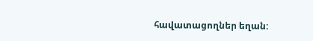հավատացողներ եղան: